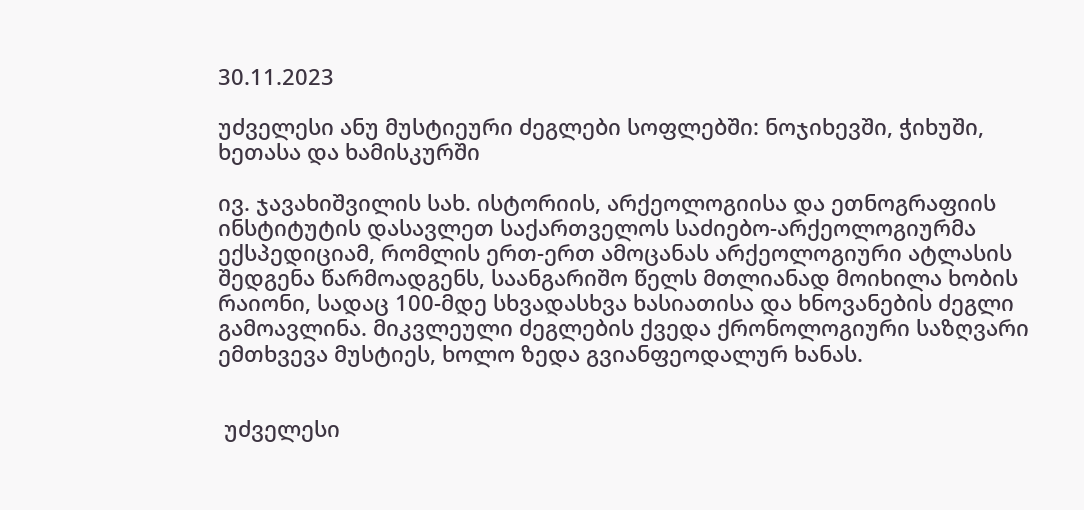30.11.2023

უძველესი ანუ მუსტიეური ძეგლები სოფლებში: ნოჯიხევში, ჭიხუში, ხეთასა და ხამისკურში

ივ. ჯავახიშვილის სახ. ისტორიის, არქეოლოგიისა და ეთნოგრაფიის ინსტიტუტის დასავლეთ საქართველოს საძიებო-არქეოლოგიურმა ექსპედიციამ, რომლის ერთ-ერთ ამოცანას არქეოლოგიური ატლასის შედგენა წარმოადგენს, საანგარიშო წელს მთლიანად მოიხილა ხობის რაიონი, სადაც 100-მდე სხვადასხვა ხასიათისა და ხნოვანების ძეგლი გამოავლინა. მიკვლეული ძეგლების ქვედა ქრონოლოგიური საზღვარი ემთხვევა მუსტიეს, ხოლო ზედა გვიანფეოდალურ ხანას.


 უძველესი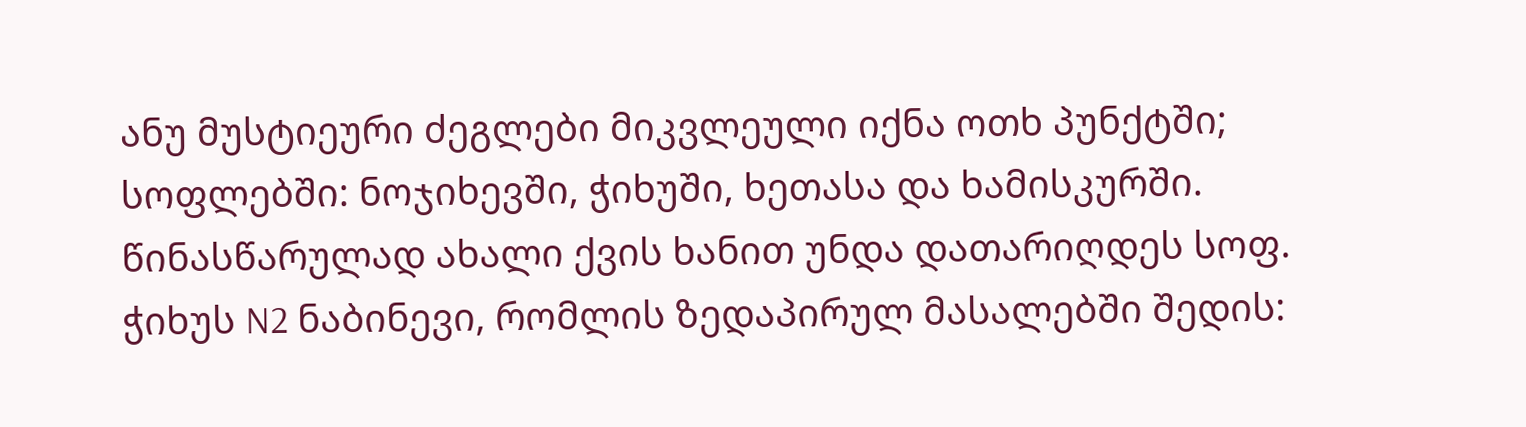ანუ მუსტიეური ძეგლები მიკვლეული იქნა ოთხ პუნქტში; სოფლებში: ნოჯიხევში, ჭიხუში, ხეთასა და ხამისკურში. წინასწარულად ახალი ქვის ხანით უნდა დათარიღდეს სოფ. ჭიხუს N2 ნაბინევი, რომლის ზედაპირულ მასალებში შედის: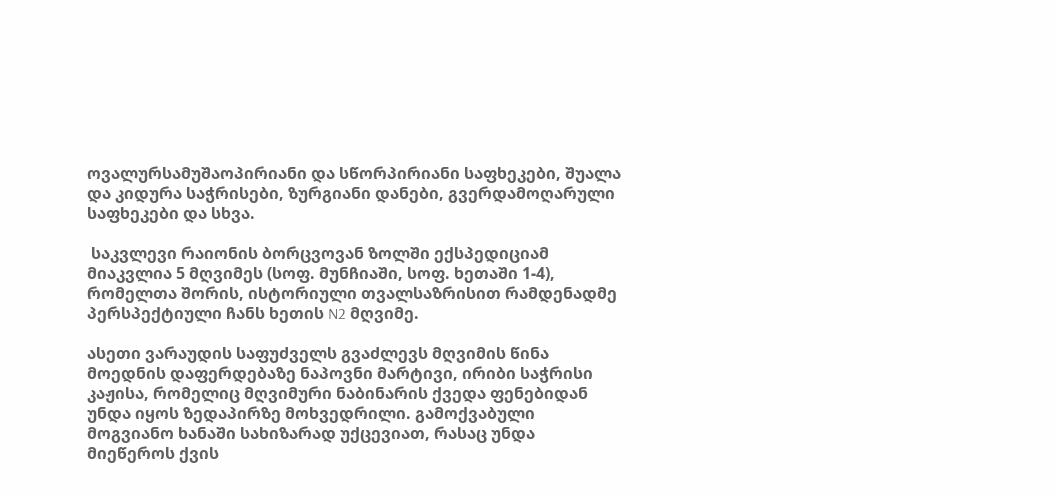ოვალურსამუშაოპირიანი და სწორპირიანი საფხეკები, შუალა და კიდურა საჭრისები, ზურგიანი დანები, გვერდამოღარული საფხეკები და სხვა.

 საკვლევი რაიონის ბორცვოვან ზოლში ექსპედიციამ მიაკვლია 5 მღვიმეს (სოფ. მუნჩიაში, სოფ. ხეთაში 1-4), რომელთა შორის, ისტორიული თვალსაზრისით რამდენადმე  პერსპექტიული ჩანს ხეთის N2 მღვიმე.

ასეთი ვარაუდის საფუძველს გვაძლევს მღვიმის წინა მოედნის დაფერდებაზე ნაპოვნი მარტივი, ირიბი საჭრისი კაჟისა, რომელიც მღვიმური ნაბინარის ქვედა ფენებიდან უნდა იყოს ზედაპირზე მოხვედრილი. გამოქვაბული მოგვიანო ხანაში სახიზარად უქცევიათ, რასაც უნდა მიეწეროს ქვის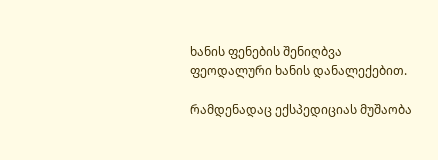ხანის ფენების შენიღბვა ფეოდალური ხანის დანალექებით.

რამდენადაც ექსპედიციას მუშაობა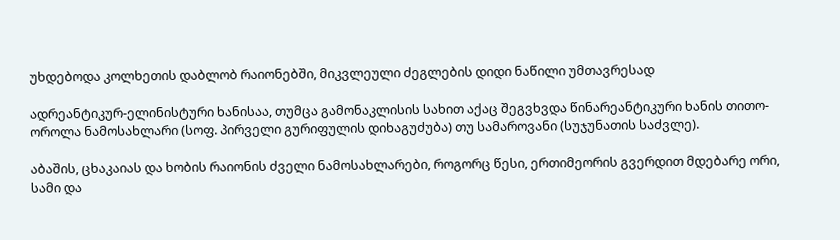უხდებოდა კოლხეთის დაბლობ რაიონებში, მიკვლეული ძეგლების დიდი ნაწილი უმთავრესად

ადრეანტიკურ-ელინისტური ხანისაა, თუმცა გამონაკლისის სახით აქაც შეგვხვდა წინარეანტიკური ხანის თითო-ოროლა ნამოსახლარი (სოფ. პირველი გურიფულის დიხაგუძუბა) თუ სამაროვანი (სუჯუნათის საძვლე).

აბაშის, ცხაკაიას და ხობის რაიონის ძველი ნამოსახლარები, როგორც წესი, ერთიმეორის გვერდით მდებარე ორი, სამი და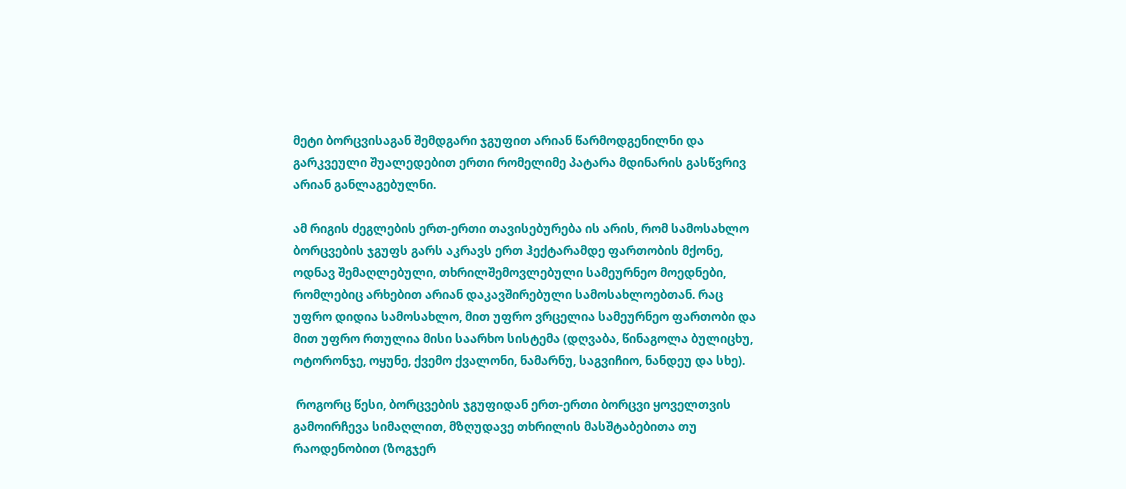მეტი ბორცვისაგან შემდგარი ჯგუფით არიან წარმოდგენილნი და გარკვეული შუალედებით ერთი რომელიმე პატარა მდინარის გასწვრივ არიან განლაგებულნი.

ამ რიგის ძეგლების ერთ-ერთი თავისებურება ის არის, რომ სამოსახლო ბორცვების ჯგუფს გარს აკრავს ერთ ჰექტარამდე ფართობის მქონე, ოდნავ შემაღლებული, თხრილშემოვლებული სამეურნეო მოედნები, რომლებიც არხებით არიან დაკავშირებული სამოსახლოებთან. რაც უფრო დიდია სამოსახლო, მით უფრო ვრცელია სამეურნეო ფართობი და მით უფრო რთულია მისი საარხო სისტემა (დღვაბა, წინაგოლა ბულიცხუ, ოტორონჯე, ოყუნე, ქვემო ქვალონი, ნამარნუ, საგვიჩიო, ნანდეუ და სხე).

 როგორც წესი, ბორცვების ჯგუფიდან ერთ-ერთი ბორცვი ყოველთვის გამოირჩევა სიმაღლით, მზღუდავე თხრილის მასშტაბებითა თუ რაოდენობით (ზოგჯერ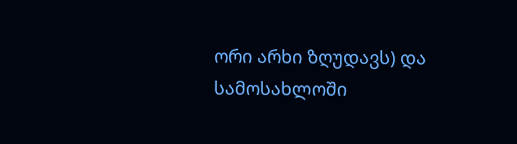ორი არხი ზღუდავს) და სამოსახლოში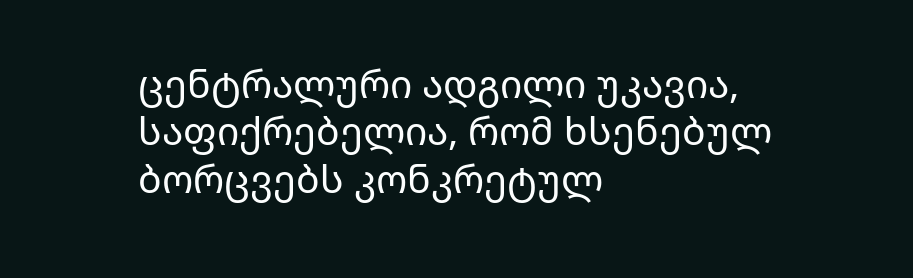ცენტრალური ადგილი უკავია, საფიქრებელია, რომ ხსენებულ ბორცვებს კონკრეტულ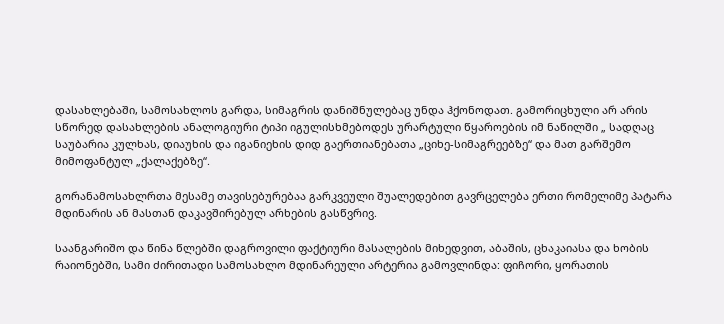დასახლებაში, სამოსახლოს გარდა, სიმაგრის დანიშნულებაც უნდა ჰქონოდათ. გამორიცხული არ არის სწორედ დასახლების ანალოგიური ტიპი იგულისხმებოდეს ურარტული წყაროების იმ ნაწილში „ სადღაც საუბარია კულხას, დიაუხის და იგანიეხის დიდ გაერთიანებათა „ციხე-სიმაგრეებზე“ და მათ გარშემო მიმოფანტულ „ქალაქებზე“.

გორანამოსახლრთა მესამე თავისებურებაა გარკვეული შუალედებით გავრცელება ერთი რომელიმე პატარა მდინარის ან მასთან დაკავშირებულ არხების გასწვრივ.

საანგარიშო და წინა წლებში დაგროვილი ფაქტიური მასალების მიხედვით, აბაშის, ცხაკაიასა და ხობის რაიონებში, სამი ძირითადი სამოსახლო მდინარეული არტერია გამოვლინდა: ფიჩორი, ყორათის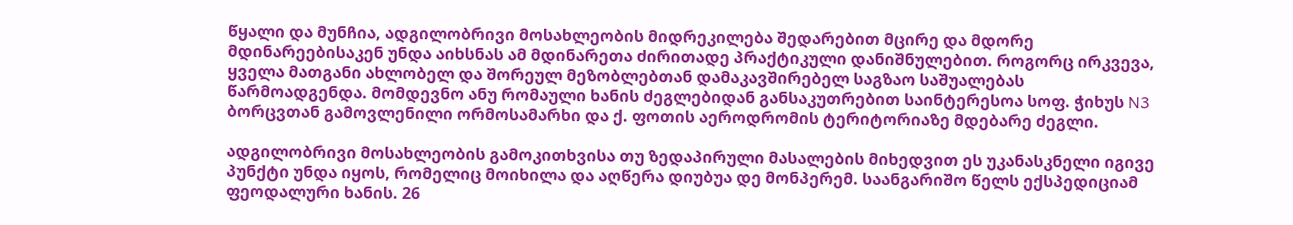წყალი და მუნჩია, ადგილობრივი მოსახლეობის მიდრეკილება შედარებით მცირე და მდორე მდინარეებისაკენ უნდა აიხსნას ამ მდინარეთა ძირითადე პრაქტიკული დანიშნულებით. როგორც ირკვევა, ყველა მათგანი ახლობელ და შორეულ მეზობლებთან დამაკავშირებელ საგზაო საშუალებას წარმოადგენდა. მომდევნო ანუ რომაული ხანის ძეგლებიდან განსაკუთრებით საინტერესოა სოფ. ჭიხუს N3 ბორცვთან გამოვლენილი ორმოსამარხი და ქ. ფოთის აეროდრომის ტერიტორიაზე მდებარე ძეგლი.

ადგილობრივი მოსახლეობის გამოკითხვისა თუ ზედაპირული მასალების მიხედვით ეს უკანასკნელი იგივე პუნქტი უნდა იყოს, რომელიც მოიხილა და აღწერა დიუბუა დე მონპერემ. საანგარიშო წელს ექსპედიციამ ფეოდალური ხანის. 26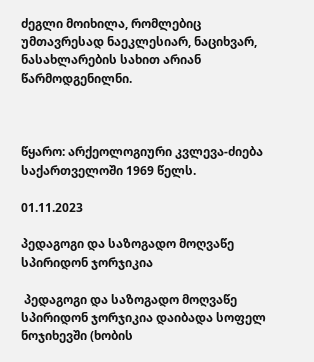ძეგლი მოიხილა, რომლებიც უმთავრესად ნაეკლესიარ, ნაციხვარ, ნასახლარების სახით არიან წარმოდგენილნი.



წყარო: არქეოლოგიური კვლევა-ძიება საქართველოში 1969 წელს.

01.11.2023

პედაგოგი და საზოგადო მოღვაწე სპირიდონ ჯორჯიკია

 პედაგოგი და საზოგადო მოღვაწე სპირიდონ ჯორჯიკია დაიბადა სოფელ ნოჯიხევში (ხობის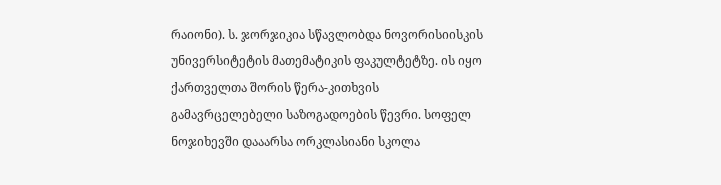რაიონი). ს. ჯორჯიკია სწავლობდა ნოვორისიისკის უნივერსიტეტის მათემატიკის ფაკულტეტზე. ის იყო ქართველთა შორის წერა-კითხვის გამავრცელებელი საზოგადოების წევრი. სოფელ ნოჯიხევში დააარსა ორკლასიანი სკოლა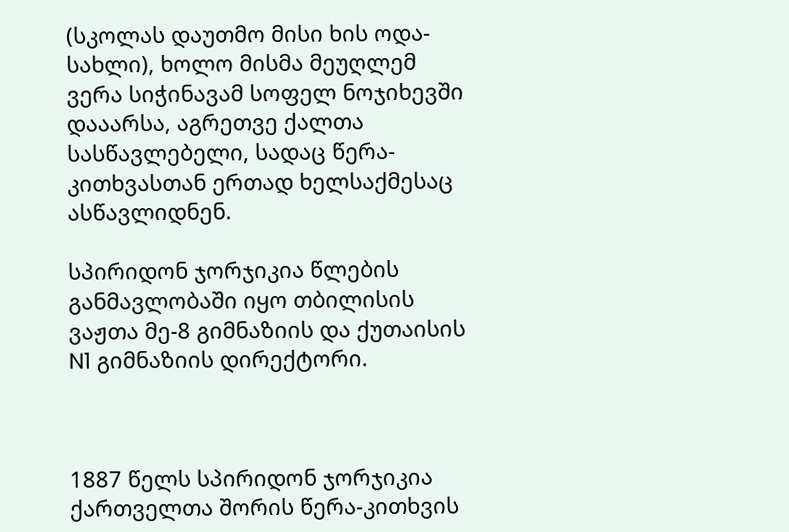(სკოლას დაუთმო მისი ხის ოდა-სახლი), ხოლო მისმა მეუღლემ ვერა სიჭინავამ სოფელ ნოჯიხევში დააარსა, აგრეთვე ქალთა სასწავლებელი, სადაც წერა-კითხვასთან ერთად ხელსაქმესაც ასწავლიდნენ.

სპირიდონ ჯორჯიკია წლების განმავლობაში იყო თბილისის ვაჟთა მე-8 გიმნაზიის და ქუთაისის N1 გიმნაზიის დირექტორი.



1887 წელს სპირიდონ ჯორჯიკია ქართველთა შორის წერა-კითხვის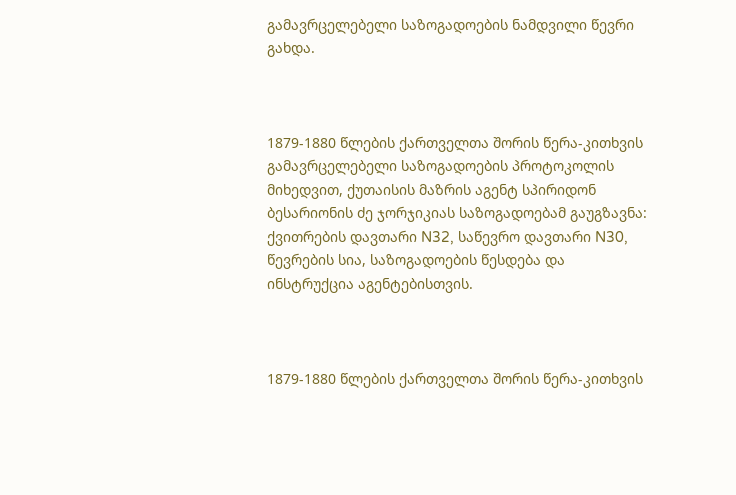გამავრცელებელი საზოგადოების ნამდვილი წევრი გახდა.



1879-1880 წლების ქართველთა შორის წერა-კითხვის გამავრცელებელი საზოგადოების პროტოკოლის მიხედვით, ქუთაისის მაზრის აგენტ სპირიდონ ბესარიონის ძე ჯორჯიკიას საზოგადოებამ გაუგზავნა: ქვითრების დავთარი N32, საწევრო დავთარი N30, წევრების სია, საზოგადოების წესდება და ინსტრუქცია აგენტებისთვის.



1879-1880 წლების ქართველთა შორის წერა-კითხვის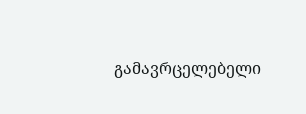გამავრცელებელი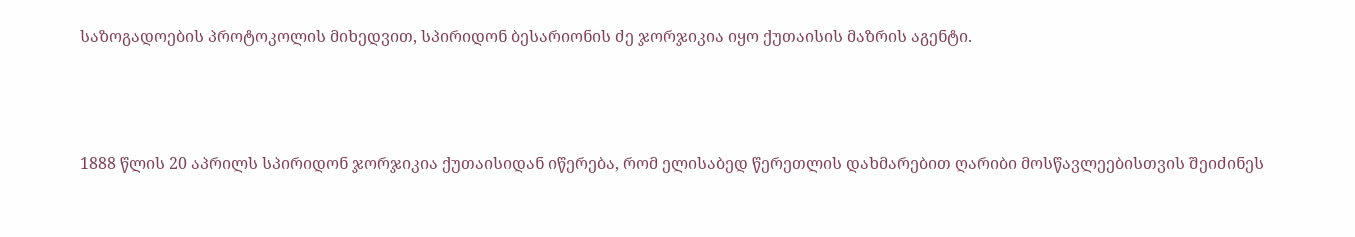საზოგადოების პროტოკოლის მიხედვით, სპირიდონ ბესარიონის ძე ჯორჯიკია იყო ქუთაისის მაზრის აგენტი.



1888 წლის 20 აპრილს სპირიდონ ჯორჯიკია ქუთაისიდან იწერება, რომ ელისაბედ წერეთლის დახმარებით ღარიბი მოსწავლეებისთვის შეიძინეს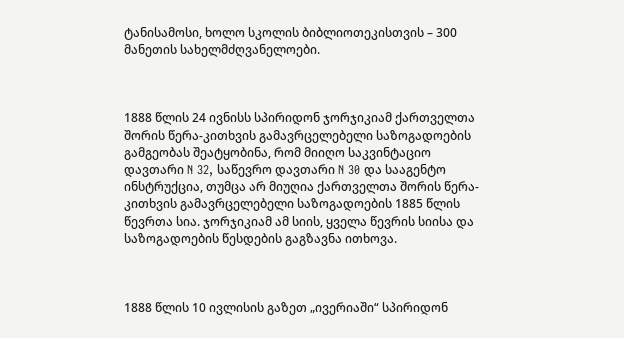ტანისამოსი, ხოლო სკოლის ბიბლიოთეკისთვის – 300 მანეთის სახელმძღვანელოები.



1888 წლის 24 ივნისს სპირიდონ ჯორჯიკიამ ქართველთა შორის წერა-კითხვის გამავრცელებელი საზოგადოების გამგეობას შეატყობინა, რომ მიიღო საკვინტაციო დავთარი N 32, საწევრო დავთარი N 30 და სააგენტო ინსტრუქცია, თუმცა არ მიუღია ქართველთა შორის წერა-კითხვის გამავრცელებელი საზოგადოების 1885 წლის წევრთა სია. ჯორჯიკიამ ამ სიის, ყველა წევრის სიისა და საზოგადოების წესდების გაგზავნა ითხოვა.



1888 წლის 10 ივლისის გაზეთ „ივერიაში“ სპირიდონ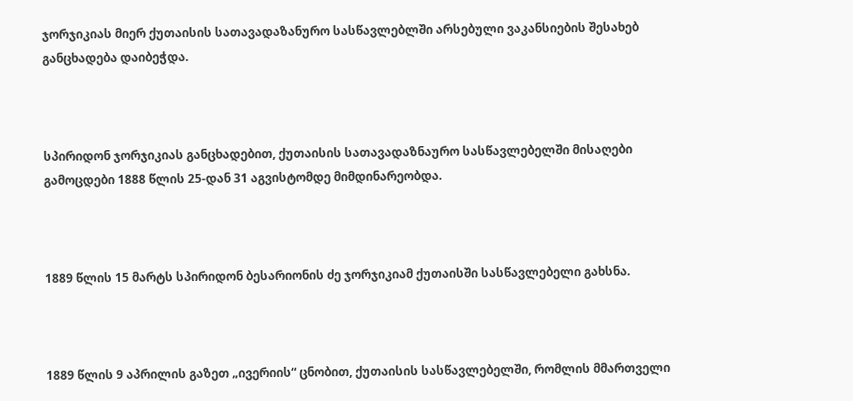ჯორჯიკიას მიერ ქუთაისის სათავადაზანურო სასწავლებლში არსებული ვაკანსიების შესახებ განცხადება დაიბეჭდა.



სპირიდონ ჯორჯიკიას განცხადებით, ქუთაისის სათავადაზნაურო სასწავლებელში მისაღები გამოცდები 1888 წლის 25-დან 31 აგვისტომდე მიმდინარეობდა.



1889 წლის 15 მარტს სპირიდონ ბესარიონის ძე ჯორჯიკიამ ქუთაისში სასწავლებელი გახსნა.



1889 წლის 9 აპრილის გაზეთ „ივერიის“ ცნობით, ქუთაისის სასწავლებელში, რომლის მმართველი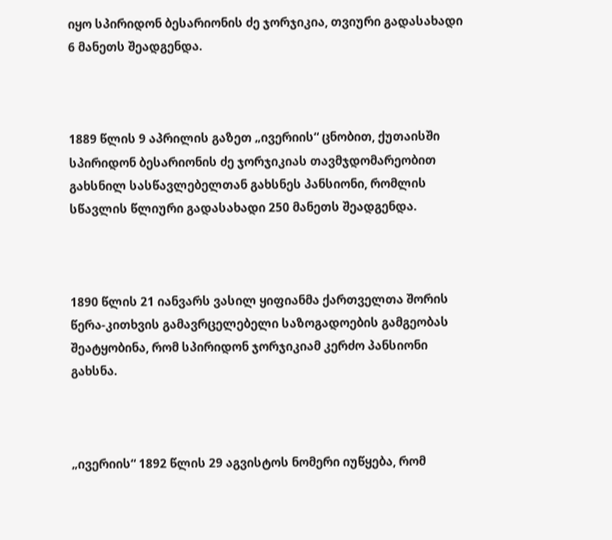იყო სპირიდონ ბესარიონის ძე ჯორჯიკია, თვიური გადასახადი 6 მანეთს შეადგენდა.



1889 წლის 9 აპრილის გაზეთ „ივერიის“ ცნობით, ქუთაისში სპირიდონ ბესარიონის ძე ჯორჯიკიას თავმჯდომარეობით გახსნილ სასწავლებელთან გახსნეს პანსიონი, რომლის სწავლის წლიური გადასახადი 250 მანეთს შეადგენდა.



1890 წლის 21 იანვარს ვასილ ყიფიანმა ქართველთა შორის წერა-კითხვის გამავრცელებელი საზოგადოების გამგეობას შეატყობინა, რომ სპირიდონ ჯორჯიკიამ კერძო პანსიონი გახსნა.



„ივერიის“ 1892 წლის 29 აგვისტოს ნომერი იუწყება, რომ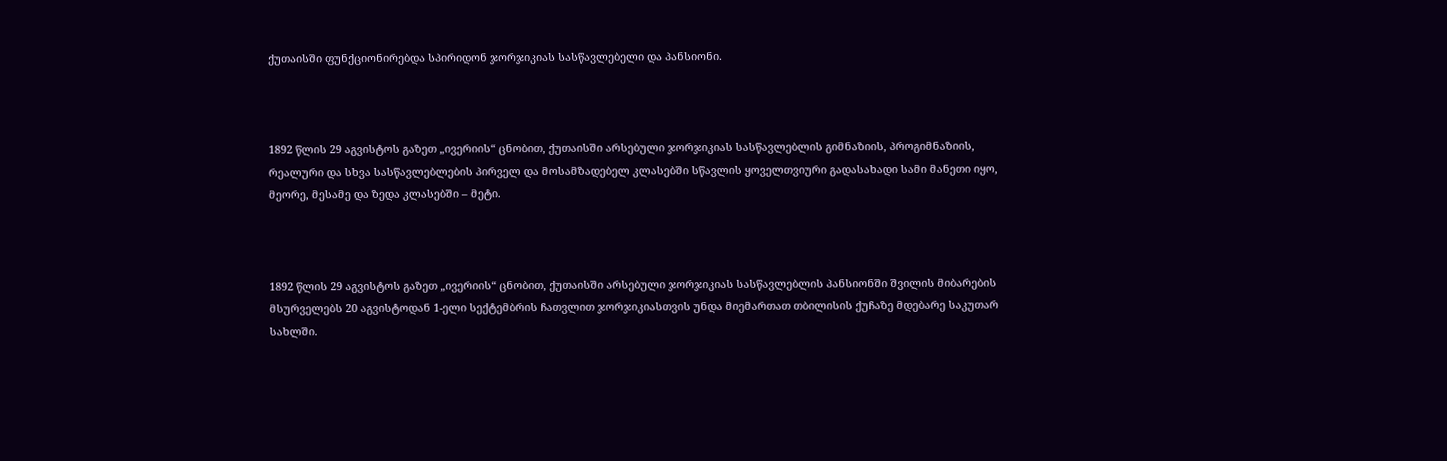ქუთაისში ფუნქციონირებდა სპირიდონ ჯორჯიკიას სასწავლებელი და პანსიონი.



1892 წლის 29 აგვისტოს გაზეთ „ივერიის“ ცნობით, ქუთაისში არსებული ჯორჯიკიას სასწავლებლის გიმნაზიის, პროგიმნაზიის, რეალური და სხვა სასწავლებლების პირველ და მოსამზადებელ კლასებში სწავლის ყოველთვიური გადასახადი სამი მანეთი იყო, მეორე, მესამე და ზედა კლასებში – მეტი.



1892 წლის 29 აგვისტოს გაზეთ „ივერიის“ ცნობით, ქუთაისში არსებული ჯორჯიკიას სასწავლებლის პანსიონში შვილის მიბარების მსურველებს 20 აგვისტოდან 1-ელი სექტემბრის ჩათვლით ჯორჯიკიასთვის უნდა მიემართათ თბილისის ქუჩაზე მდებარე საკუთარ სახლში.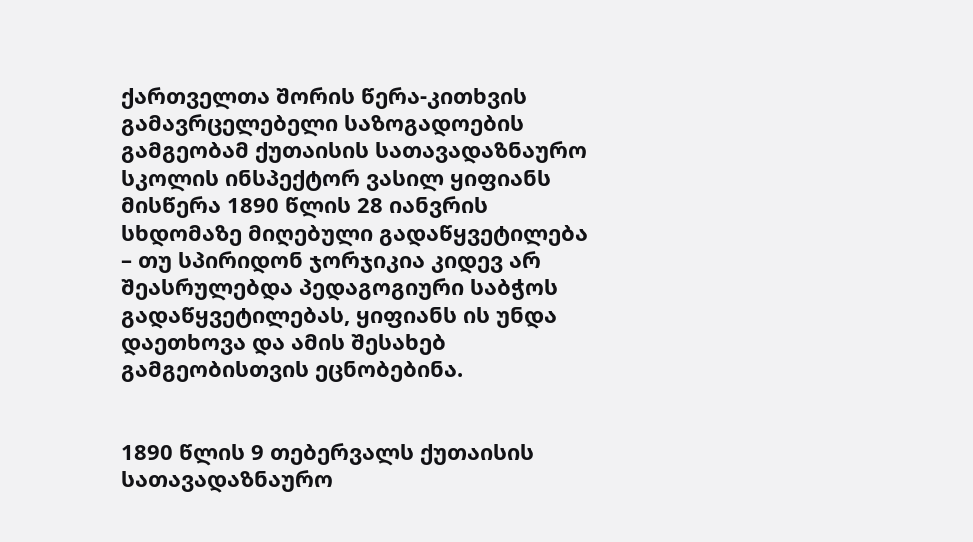ქართველთა შორის წერა-კითხვის გამავრცელებელი საზოგადოების გამგეობამ ქუთაისის სათავადაზნაურო სკოლის ინსპექტორ ვასილ ყიფიანს მისწერა 1890 წლის 28 იანვრის სხდომაზე მიღებული გადაწყვეტილება – თუ სპირიდონ ჯორჯიკია კიდევ არ შეასრულებდა პედაგოგიური საბჭოს გადაწყვეტილებას, ყიფიანს ის უნდა დაეთხოვა და ამის შესახებ გამგეობისთვის ეცნობებინა.


1890 წლის 9 თებერვალს ქუთაისის სათავადაზნაურო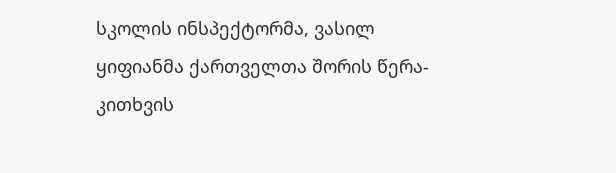სკოლის ინსპექტორმა, ვასილ ყიფიანმა ქართველთა შორის წერა-კითხვის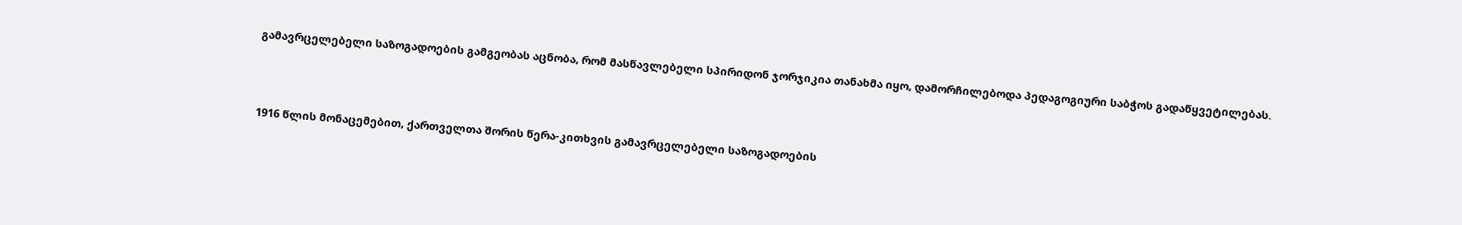გამავრცელებელი საზოგადოების გამგეობას აცნობა, რომ მასწავლებელი სპირიდონ ჯორჯიკია თანახმა იყო, დამორჩილებოდა პედაგოგიური საბჭოს გადაწყვეტილებას.



1916 წლის მონაცემებით, ქართველთა შორის წერა-კითხვის გამავრცელებელი საზოგადოების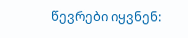წევრები იყვნენ: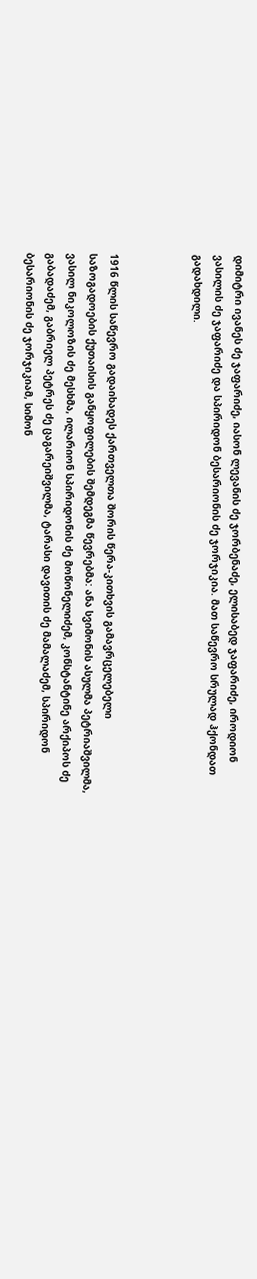დიმიტრი ივანეს ძე ჯაფარიძე, იასონ ლევანის ძე ჯორბენაძე, ელისაბედ ჯაფარიძე, იროდიონ ვასილის ძე ჯაფარიძე და სპირიდონ ბესარიონის ძე ჯორჯიკია. მათ საწევრო სრულად ჰქონდათ გადახდილი.



1916 წლის საწევრო გადაიხადეს ქართველთა შორის წერა-კითხვის გამავრცელებელი საზოგადოების ქუთაისის განყოფილების შემდეგმა წევრებმა: ანა სვიმონის ასულმა პეტრიაშვილმა, ვასილ ნიკოლოზის ძე მესხმა, ილარიონ სპირიდონის ძე მოწონელიძემ, კონსტანტინე არქიპოს ძე გაბადაძემ, გაბრიელ პეტრეს ძე ცაგარეიშვილმა, ტარასი დავითის ძე მამალაძემ, სპირიდონ ბესარიონის ძე ჯორჯიკიამ, სიმონ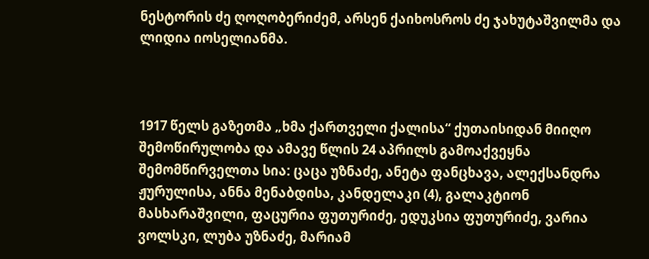ნესტორის ძე ღოღობერიძემ, არსენ ქაიხოსროს ძე ჯახუტაშვილმა და ლიდია იოსელიანმა.



1917 წელს გაზეთმა „ხმა ქართველი ქალისა“ ქუთაისიდან მიიღო შემოწირულობა და ამავე წლის 24 აპრილს გამოაქვეყნა შემომწირველთა სია: ცაცა უზნაძე, ანეტა ფანცხავა, ალექსანდრა ჟურულისა, ანნა მენაბდისა, კანდელაკი (4), გალაკტიონ მასხარაშვილი, ფაცურია ფუთურიძე, ედუკსია ფუთურიძე, ვარია ვოლსკი, ლუბა უზნაძე, მარიამ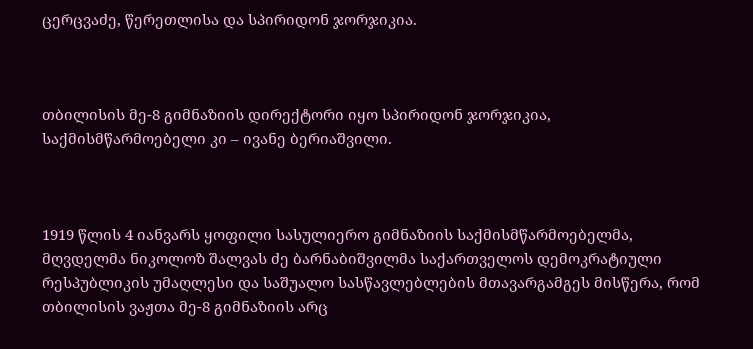ცერცვაძე, წერეთლისა და სპირიდონ ჯორჯიკია.



თბილისის მე-8 გიმნაზიის დირექტორი იყო სპირიდონ ჯორჯიკია, საქმისმწარმოებელი კი – ივანე ბერიაშვილი.



1919 წლის 4 იანვარს ყოფილი სასულიერო გიმნაზიის საქმისმწარმოებელმა, მღვდელმა ნიკოლოზ შალვას ძე ბარნაბიშვილმა საქართველოს დემოკრატიული რესპუბლიკის უმაღლესი და საშუალო სასწავლებლების მთავარგამგეს მისწერა, რომ თბილისის ვაჟთა მე-8 გიმნაზიის არც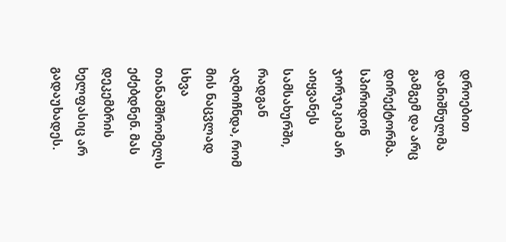დროებით დანიშნულმა გამგემ და არც დირექტორმა. სპირიდონ ჯორჯიკიამ არ აიყვანეს სამსახურში, რადგან აღმოჩნდა, რომ მის ნაცვლად სხვა თანამშრომელს ეძებდნენ. მას დეკემბრის ხელფასიც არ გადაუხადეს.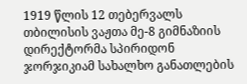1919 წლის 12 თებერვალს თბილისის ვაჟთა მე-8 გიმნაზიის დირექტორმა სპირიდონ ჯორჯიკიამ სახალხო განათლების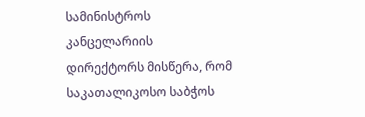სამინისტროს კანცელარიის დირექტორს მისწერა, რომ საკათალიკოსო საბჭოს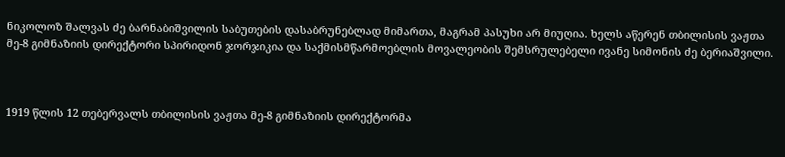ნიკოლოზ შალვას ძე ბარნაბიშვილის საბუთების დასაბრუნებლად მიმართა, მაგრამ პასუხი არ მიუღია. ხელს აწერენ თბილისის ვაჟთა მე-8 გიმნაზიის დირექტორი სპირიდონ ჯორჯიკია და საქმისმწარმოებლის მოვალეობის შემსრულებელი ივანე სიმონის ძე ბერიაშვილი.



1919 წლის 12 თებერვალს თბილისის ვაჟთა მე-8 გიმნაზიის დირექტორმა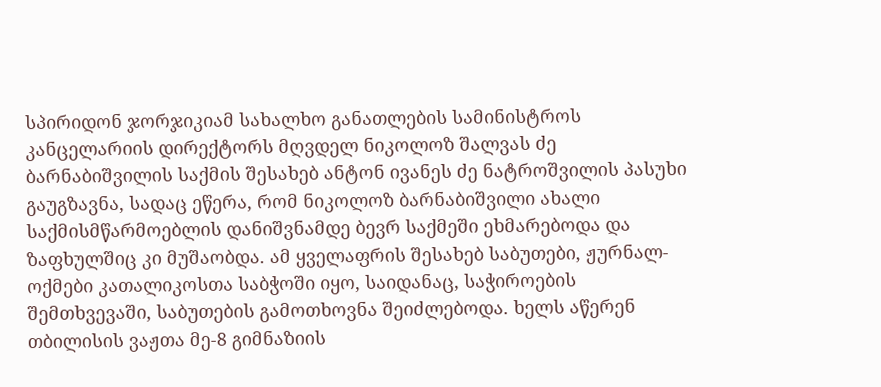სპირიდონ ჯორჯიკიამ სახალხო განათლების სამინისტროს კანცელარიის დირექტორს მღვდელ ნიკოლოზ შალვას ძე ბარნაბიშვილის საქმის შესახებ ანტონ ივანეს ძე ნატროშვილის პასუხი გაუგზავნა, სადაც ეწერა, რომ ნიკოლოზ ბარნაბიშვილი ახალი საქმისმწარმოებლის დანიშვნამდე ბევრ საქმეში ეხმარებოდა და ზაფხულშიც კი მუშაობდა. ამ ყველაფრის შესახებ საბუთები, ჟურნალ-ოქმები კათალიკოსთა საბჭოში იყო, საიდანაც, საჭიროების შემთხვევაში, საბუთების გამოთხოვნა შეიძლებოდა. ხელს აწერენ თბილისის ვაჟთა მე-8 გიმნაზიის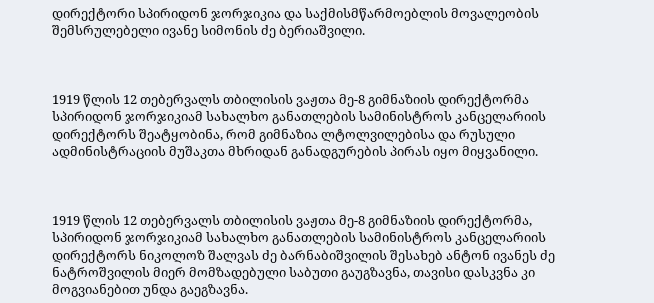დირექტორი სპირიდონ ჯორჯიკია და საქმისმწარმოებლის მოვალეობის შემსრულებელი ივანე სიმონის ძე ბერიაშვილი.



1919 წლის 12 თებერვალს თბილისის ვაჟთა მე-8 გიმნაზიის დირექტორმა სპირიდონ ჯორჯიკიამ სახალხო განათლების სამინისტროს კანცელარიის დირექტორს შეატყობინა, რომ გიმნაზია ლტოლვილებისა და რუსული ადმინისტრაციის მუშაკთა მხრიდან განადგურების პირას იყო მიყვანილი.



1919 წლის 12 თებერვალს თბილისის ვაჟთა მე-8 გიმნაზიის დირექტორმა, სპირიდონ ჯორჯიკიამ სახალხო განათლების სამინისტროს კანცელარიის დირექტორს ნიკოლოზ შალვას ძე ბარნაბიშვილის შესახებ ანტონ ივანეს ძე ნატროშვილის მიერ მომზადებული საბუთი გაუგზავნა, თავისი დასკვნა კი მოგვიანებით უნდა გაეგზავნა.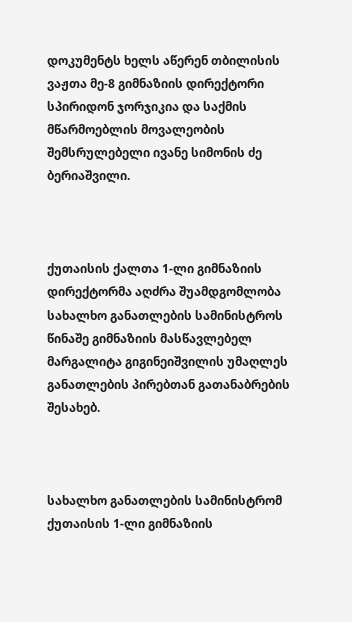დოკუმენტს ხელს აწერენ თბილისის ვაჟთა მე-8 გიმნაზიის დირექტორი სპირიდონ ჯორჯიკია და საქმის მწარმოებლის მოვალეობის შემსრულებელი ივანე სიმონის ძე ბერიაშვილი.



ქუთაისის ქალთა 1-ლი გიმნაზიის დირექტორმა აღძრა შუამდგომლობა სახალხო განათლების სამინისტროს წინაშე გიმნაზიის მასწავლებელ მარგალიტა გიგინეიშვილის უმაღლეს განათლების პირებთან გათანაბრების შესახებ.



სახალხო განათლების სამინისტრომ ქუთაისის 1-ლი გიმნაზიის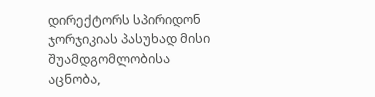დირექტორს სპირიდონ ჯორჯიკიას პასუხად მისი შუამდგომლობისა აცნობა,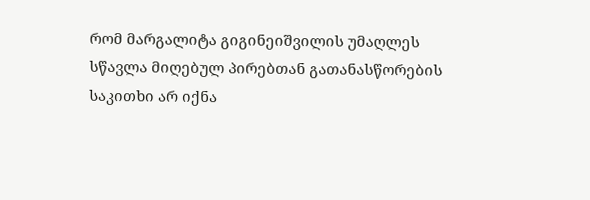რომ მარგალიტა გიგინეიშვილის უმაღლეს სწავლა მიღებულ პირებთან გათანასწორების საკითხი არ იქნა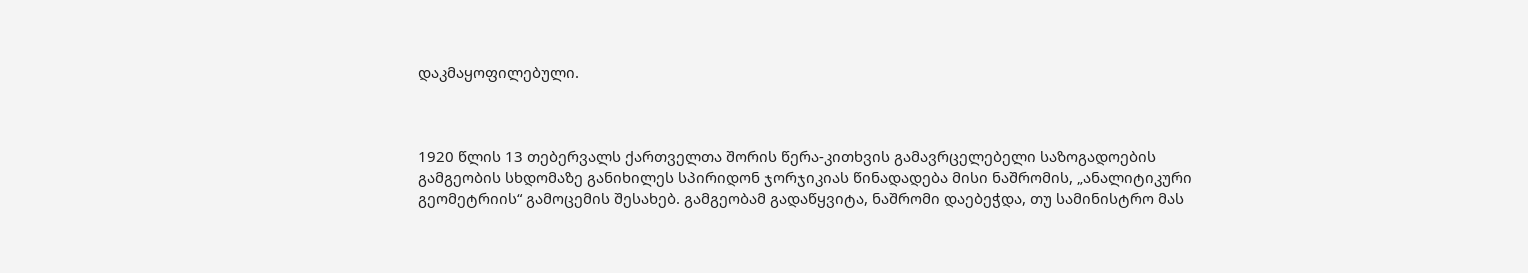დაკმაყოფილებული.



1920 წლის 13 თებერვალს ქართველთა შორის წერა-კითხვის გამავრცელებელი საზოგადოების გამგეობის სხდომაზე განიხილეს სპირიდონ ჯორჯიკიას წინადადება მისი ნაშრომის, „ანალიტიკური გეომეტრიის“ გამოცემის შესახებ. გამგეობამ გადაწყვიტა, ნაშრომი დაებეჭდა, თუ სამინისტრო მას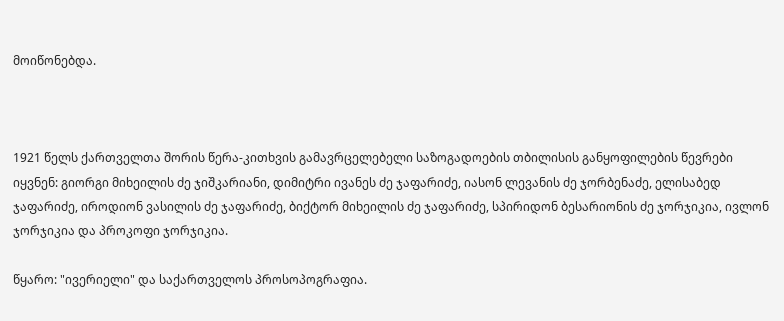მოიწონებდა.



1921 წელს ქართველთა შორის წერა-კითხვის გამავრცელებელი საზოგადოების თბილისის განყოფილების წევრები იყვნენ: გიორგი მიხეილის ძე ჯიშკარიანი, დიმიტრი ივანეს ძე ჯაფარიძე, იასონ ლევანის ძე ჯორბენაძე, ელისაბედ ჯაფარიძე, იროდიონ ვასილის ძე ჯაფარიძე, ბიქტორ მიხეილის ძე ჯაფარიძე, სპირიდონ ბესარიონის ძე ჯორჯიკია, ივლონ ჯორჯიკია და პროკოფი ჯორჯიკია.

წყარო: "ივერიელი" და საქართველოს პროსოპოგრაფია.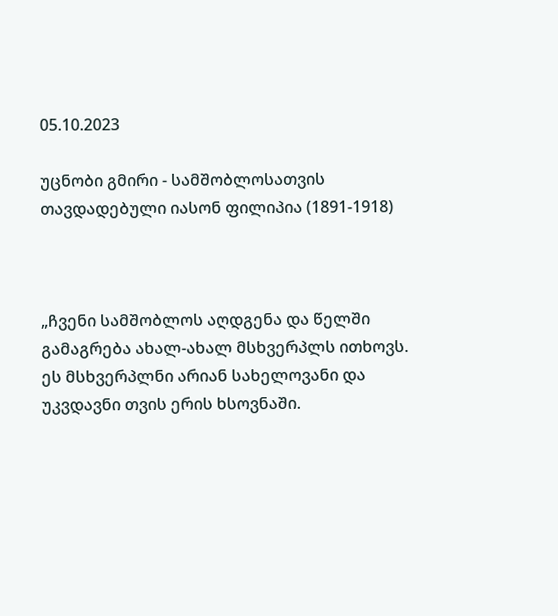05.10.2023

უცნობი გმირი - სამშობლოსათვის თავდადებული იასონ ფილიპია (1891-1918)



„ჩვენი სამშობლოს აღდგენა და წელში გამაგრება ახალ-ახალ მსხვერპლს ითხოვს. ეს მსხვერპლნი არიან სახელოვანი და უკვდავნი თვის ერის ხსოვნაში.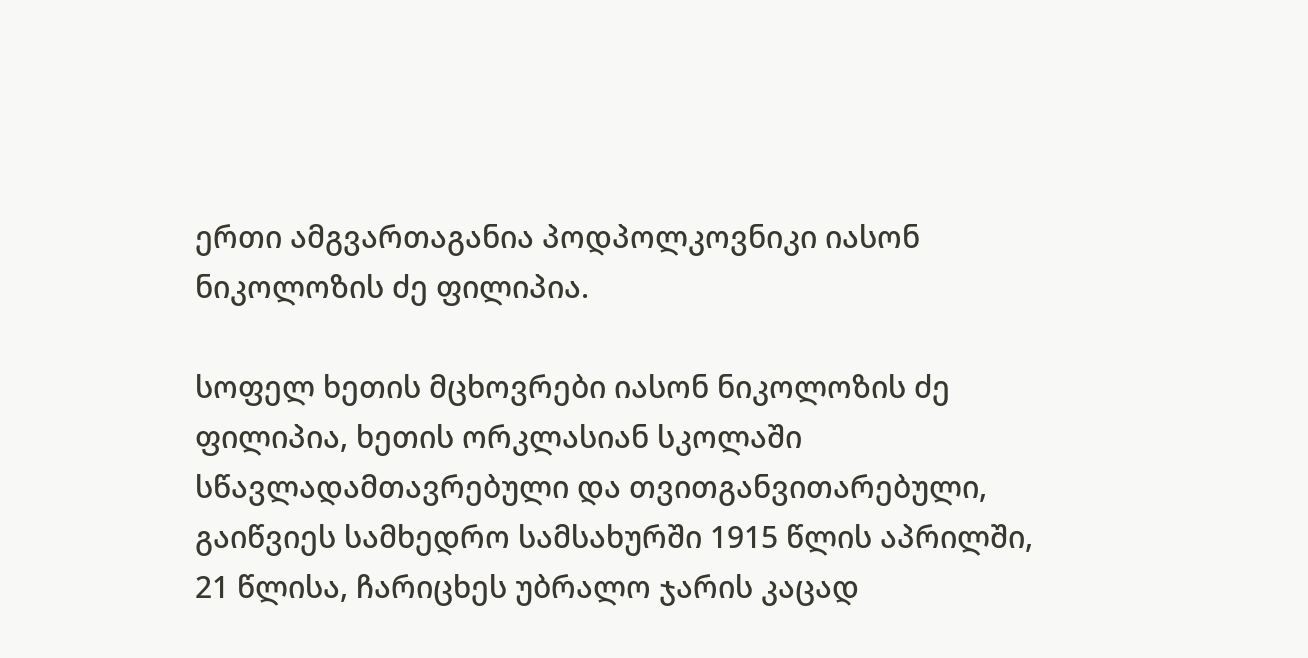ერთი ამგვართაგანია პოდპოლკოვნიკი იასონ ნიკოლოზის ძე ფილიპია.

სოფელ ხეთის მცხოვრები იასონ ნიკოლოზის ძე ფილიპია, ხეთის ორკლასიან სკოლაში სწავლადამთავრებული და თვითგანვითარებული, გაიწვიეს სამხედრო სამსახურში 1915 წლის აპრილში, 21 წლისა, ჩარიცხეს უბრალო ჯარის კაცად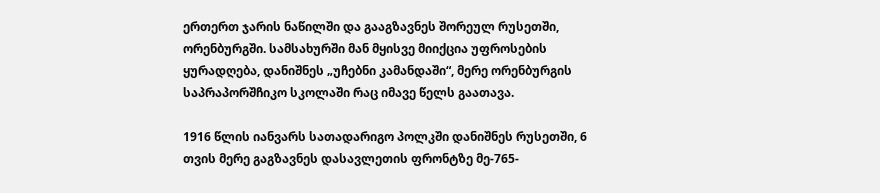ერთერთ ჯარის ნაწილში და გააგზავნეს შორეულ რუსეთში, ორენბურგში. სამსახურში მან მყისვე მიიქცია უფროსების ყურადღება, დანიშნეს „უჩებნი კამანდაში“, მერე ორენბურგის საპრაპორშჩიკო სკოლაში რაც იმავე წელს გაათავა.

1916 წლის იანვარს სათადარიგო პოლკში დანიშნეს რუსეთში, 6 თვის მერე გაგზავნეს დასავლეთის ფრონტზე მე-765-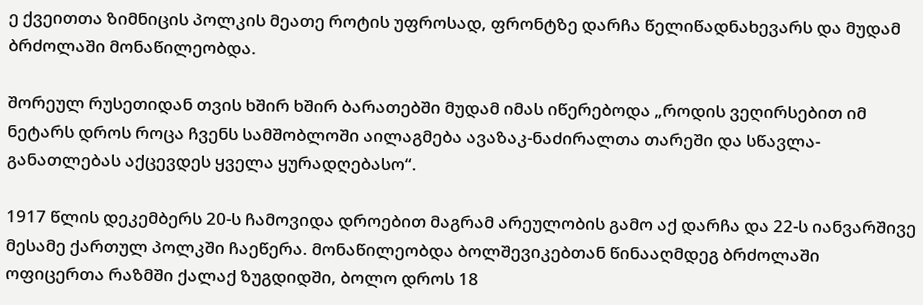ე ქვეითთა ზიმნიცის პოლკის მეათე როტის უფროსად, ფრონტზე დარჩა წელიწადნახევარს და მუდამ ბრძოლაში მონაწილეობდა.

შორეულ რუსეთიდან თვის ხშირ ხშირ ბარათებში მუდამ იმას იწერებოდა „როდის ვეღირსებით იმ ნეტარს დროს როცა ჩვენს სამშობლოში აილაგმება ავაზაკ-ნაძირალთა თარეში და სწავლა-განათლებას აქცევდეს ყველა ყურადღებასო“.

1917 წლის დეკემბერს 20-ს ჩამოვიდა დროებით მაგრამ არეულობის გამო აქ დარჩა და 22-ს იანვარშივე მესამე ქართულ პოლკში ჩაეწერა. მონაწილეობდა ბოლშევიკებთან წინააღმდეგ ბრძოლაში ოფიცერთა რაზმში ქალაქ ზუგდიდში, ბოლო დროს 18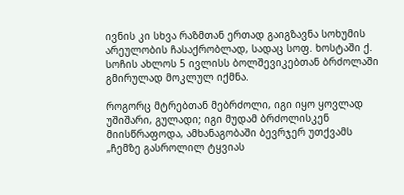ივნის კი სხვა რაზმთან ერთად გაიგზავნა სოხუმის არეულობის ჩასაქრობლად, სადაც სოფ. ხოსტაში ქ. სოჩის ახლოს 5 ივლისს ბოლშევიკებთან ბრძოლაში გმირულად მოკლულ იქმნა.

როგორც მტრებთან მებრძოლი, იგი იყო ყოვლად უშიშარი, გულადი; იგი მუდამ ბრძოლისკენ მიისწრაფოდა, ამხანაგობაში ბევრჯერ უთქვამს „ჩემზე გასროლილ ტყვიას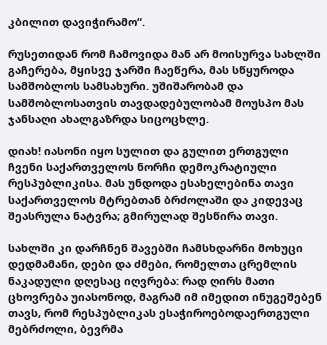კბილით დავიჭირამო“.

რუსეთიდან რომ ჩამოვიდა მან არ მოისურვა სახლში გაჩერება, მყისვე ჯარში ჩაეწერა, მას სწყუროდა სამშობლოს სამსახური. უშიშარობამ და სამშობლოსათვის თავდადებულობამ მოუსპო მას ჯანსაღი ახალგაზრდა სიცოცხლე.

დიახ! იასონი იყო სულით და გულით ერთგული ჩვენი საქართველოს ნორჩი დემოკრატიული რესპუბლიკისა. მას უნდოდა ესახელებინა თავი საქართველოს მტრებთან ბრძოლაში და კიდევაც შეასრულა ნატვრა; გმირულად შესწირა თავი.

სახლში კი დარჩნენ შავებში ჩამსხდარნი მოხუცი დედმამანი, დები და ძმები, რომელთა ცრემლის ნაკადული დღესაც იღვრება: რად ღირს მათი ცხოვრება უიასონოდ, მაგრამ იმ იმედით ინუგეშებენ თავს, რომ რესპუბლიკას ესაჭიროებოდაერთგული მებრძოლი, ბევრმა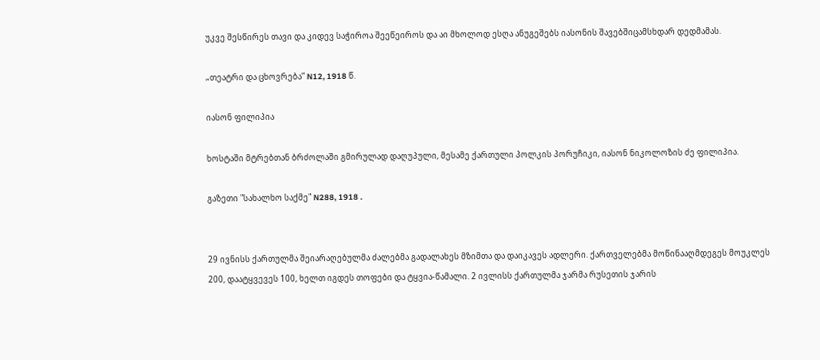უკვე შესწირეს თავი და კიდევ საჭიროა შეეწეიროს და აი მხოლოდ ესღა ანუგეშებს იასონის შავებშიცამსხდარ დედმამას.

„თეატრი და ცხოვრება“ N12, 1918 წ.

იასონ ფილიპია

ხოსტაში მტრებთან ბრძოლაში გმირულად დაღუპული, მესამე ქართული პოლკის პორუჩიკი, იასონ ნიკოლოზის ძე ფილიპია.

გაზეთი "სახალხო საქმე" N288, 1918 .


29 ივნისს ქართულმა შეიარაღებულმა ძალებმა გადალახეს მზიმთა და დაიკავეს ადლერი. ქართველებმა მოწინააღმდეგეს მოუკლეს 200, დაატყვევეს 100, ხელთ იგდეს თოფები და ტყვია-წამალი. 2 ივლისს ქართულმა ჯარმა რუსეთის ჯარის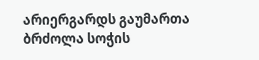არიერგარდს გაუმართა ბრძოლა სოჭის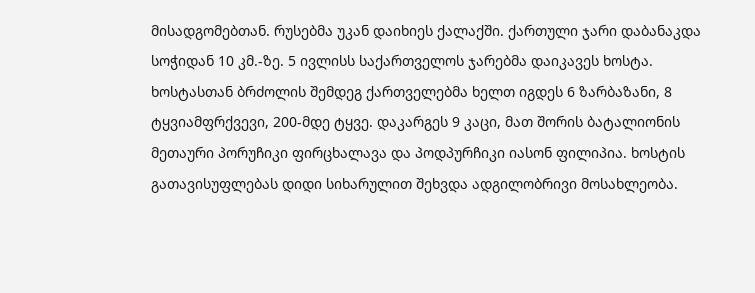მისადგომებთან. რუსებმა უკან დაიხიეს ქალაქში. ქართული ჯარი დაბანაკდა სოჭიდან 10 კმ.-ზე. 5 ივლისს საქართველოს ჯარებმა დაიკავეს ხოსტა. ხოსტასთან ბრძოლის შემდეგ ქართველებმა ხელთ იგდეს 6 ზარბაზანი, 8 ტყვიამფრქვევი, 200-მდე ტყვე. დაკარგეს 9 კაცი, მათ შორის ბატალიონის მეთაური პორუჩიკი ფირცხალავა და პოდპურჩიკი იასონ ფილიპია. ხოსტის გათავისუფლებას დიდი სიხარულით შეხვდა ადგილობრივი მოსახლეობა.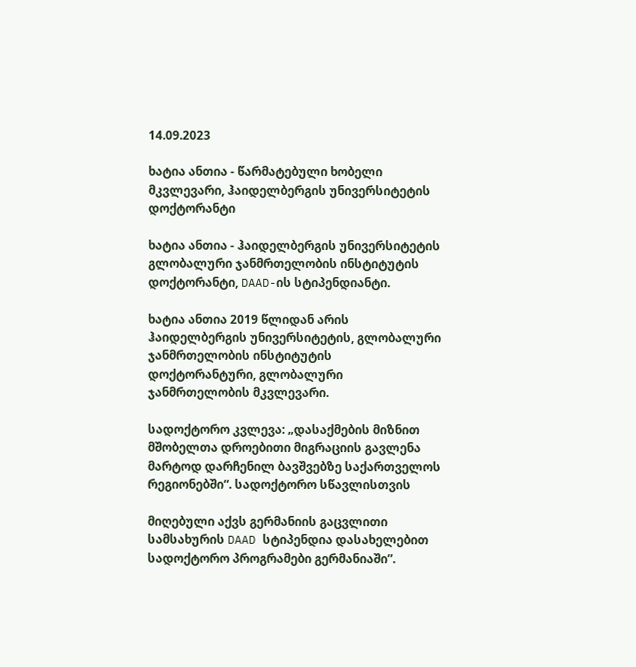14.09.2023

ხატია ანთია - წარმატებული ხობელი მკვლევარი, ჰაიდელბერგის უნივერსიტეტის დოქტორანტი

ხატია ანთია - ჰაიდელბერგის უნივერსიტეტის გლობალური ჯანმრთელობის ინსტიტუტის დოქტორანტი, DAAD-ის სტიპენდიანტი.

ხატია ანთია 2019 წლიდან არის ჰაიდელბერგის უნივერსიტეტის, გლობალური ჯანმრთელობის ინსტიტუტის დოქტორანტური, გლობალური ჯანმრთელობის მკვლევარი.

სადოქტორო კვლევა: „დასაქმების მიზნით მშობელთა დროებითი მიგრაციის გავლენა მარტოდ დარჩენილ ბავშვებზე საქართველოს რეგიონებში“. სადოქტორო სწავლისთვის

მიღებული აქვს გერმანიის გაცვლითი სამსახურის DAAD სტიპენდია დასახელებით სადოქტორო პროგრამები გერმანიაში”.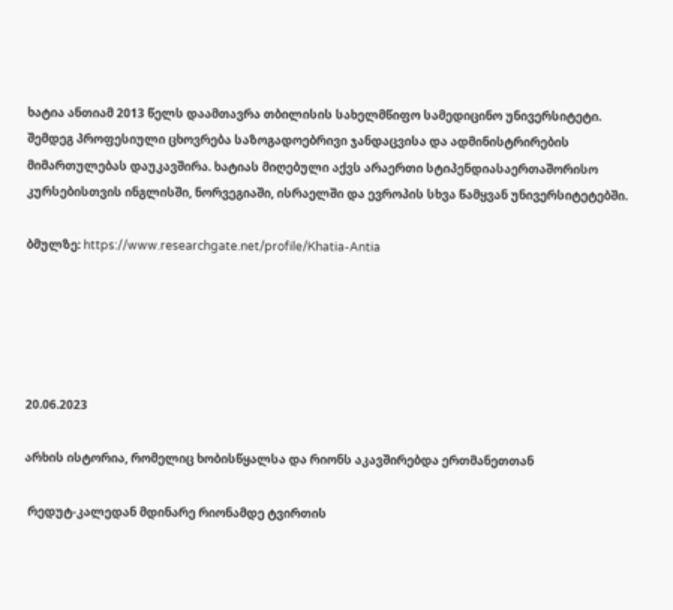ხატია ანთიამ 2013 წელს დაამთავრა თბილისის სახელმწიფო სამედიცინო უნივერსიტეტი. შემდეგ პროფესიული ცხოვრება საზოგადოებრივი ჯანდაცვისა და ადმინისტრირების მიმართულებას დაუკავშირა. ხატიას მიღებული აქვს არაერთი სტიპენდიასაერთაშორისო კურსებისთვის ინგლისში, ნორვეგიაში, ისრაელში და ევროპის სხვა წამყვან უნივერსიტეტებში.

ბმულზე: https://www.researchgate.net/profile/Khatia-Antia





20.06.2023

არხის ისტორია, რომელიც ხობისწყალსა და რიონს აკავშირებდა ერთმანეთთან

 რედუტ-კალედან მდინარე რიონამდე ტვირთის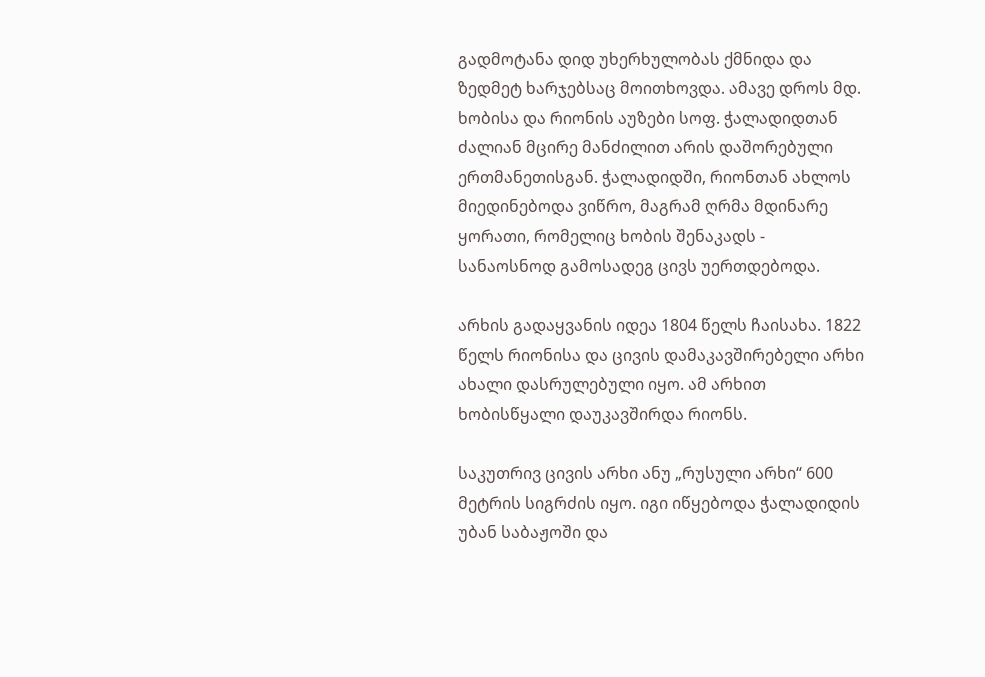გადმოტანა დიდ უხერხულობას ქმნიდა და ზედმეტ ხარჯებსაც მოითხოვდა. ამავე დროს მდ. ხობისა და რიონის აუზები სოფ. ჭალადიდთან ძალიან მცირე მანძილით არის დაშორებული ერთმანეთისგან. ჭალადიდში, რიონთან ახლოს მიედინებოდა ვიწრო, მაგრამ ღრმა მდინარე ყორათი, რომელიც ხობის შენაკადს - სანაოსნოდ გამოსადეგ ცივს უერთდებოდა.

არხის გადაყვანის იდეა 1804 წელს ჩაისახა. 1822 წელს რიონისა და ცივის დამაკავშირებელი არხი ახალი დასრულებული იყო. ამ არხით ხობისწყალი დაუკავშირდა რიონს.

საკუთრივ ცივის არხი ანუ „რუსული არხი“ 600 მეტრის სიგრძის იყო. იგი იწყებოდა ჭალადიდის უბან საბაჟოში და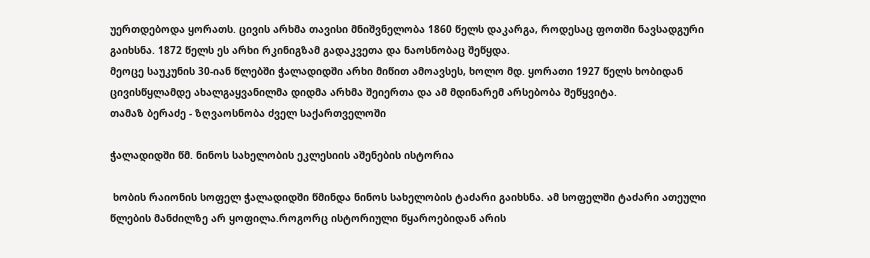უერთდებოდა ყორათს. ცივის არხმა თავისი მნიშვნელობა 1860 წელს დაკარგა, როდესაც ფოთში ნავსადგური გაიხსნა. 1872 წელს ეს არხი რკინიგზამ გადაკვეთა და ნაოსნობაც შეწყდა.
მეოცე საუკუნის 30-იან წლებში ჭალადიდში არხი მიწით ამოავსეს, ხოლო მდ. ყორათი 1927 წელს ხობიდან ცივისწყლამდე ახალგაყვანილმა დიდმა არხმა შეიერთა და ამ მდინარემ არსებობა შეწყვიტა.
თამაზ ბერაძე - ზღვაოსნობა ძველ საქართველოში

ჭალადიდში წმ. ნინოს სახელობის ეკლესიის აშენების ისტორია

 ხობის რაიონის სოფელ ჭალადიდში წმინდა ნინოს სახელობის ტაძარი გაიხსნა. ამ სოფელში ტაძარი ათეული წლების მანძილზე არ ყოფილა.როგორც ისტორიული წყაროებიდან არის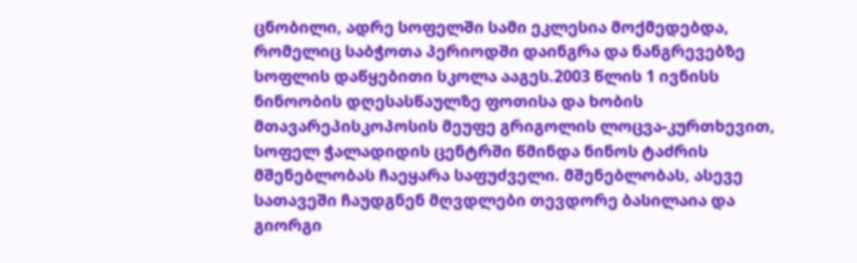ცნობილი, ადრე სოფელში სამი ეკლესია მოქმედებდა, რომელიც საბჭოთა პერიოდში დაინგრა და ნანგრევებზე სოფლის დაწყებითი სკოლა ააგეს.2003 წლის 1 ივნისს ნინოობის დღესასწაულზე ფოთისა და ხობის მთავარეპისკოპოსის მეუფე გრიგოლის ლოცვა-კურთხევით, სოფელ ჭალადიდის ცენტრში წმინდა ნინოს ტაძრის მშენებლობას ჩაეყარა საფუძველი. მშენებლობას, ასევე სათავეში ჩაუდგნენ მღვდლები თევდორე ბასილაია და გიორგი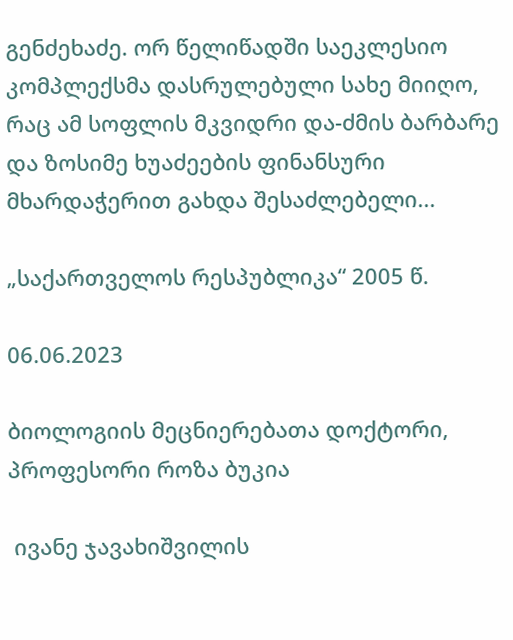გენძეხაძე. ორ წელიწადში საეკლესიო კომპლექსმა დასრულებული სახე მიიღო, რაც ამ სოფლის მკვიდრი და-ძმის ბარბარე და ზოსიმე ხუაძეების ფინანსური მხარდაჭერით გახდა შესაძლებელი...

„საქართველოს რესპუბლიკა“ 2005 წ.

06.06.2023

ბიოლოგიის მეცნიერებათა დოქტორი, პროფესორი როზა ბუკია

 ივანე ჯავახიშვილის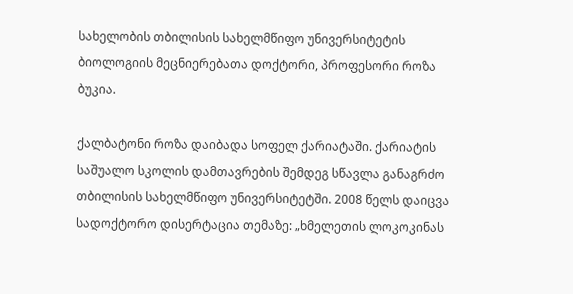სახელობის თბილისის სახელმწიფო უნივერსიტეტის ბიოლოგიის მეცნიერებათა დოქტორი, პროფესორი როზა ბუკია.

ქალბატონი როზა დაიბადა სოფელ ქარიატაში. ქარიატის საშუალო სკოლის დამთავრების შემდეგ სწავლა განაგრძო თბილისის სახელმწიფო უნივერსიტეტში. 2008 წელს დაიცვა სადოქტორო დისერტაცია თემაზე: „ხმელეთის ლოკოკინას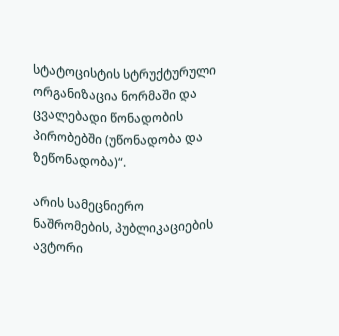სტატოცისტის სტრუქტურული ორგანიზაცია ნორმაში და ცვალებადი წონადობის პირობებში (უწონადობა და ზეწონადობა)“.

არის სამეცნიერო ნაშრომების, პუბლიკაციების ავტორი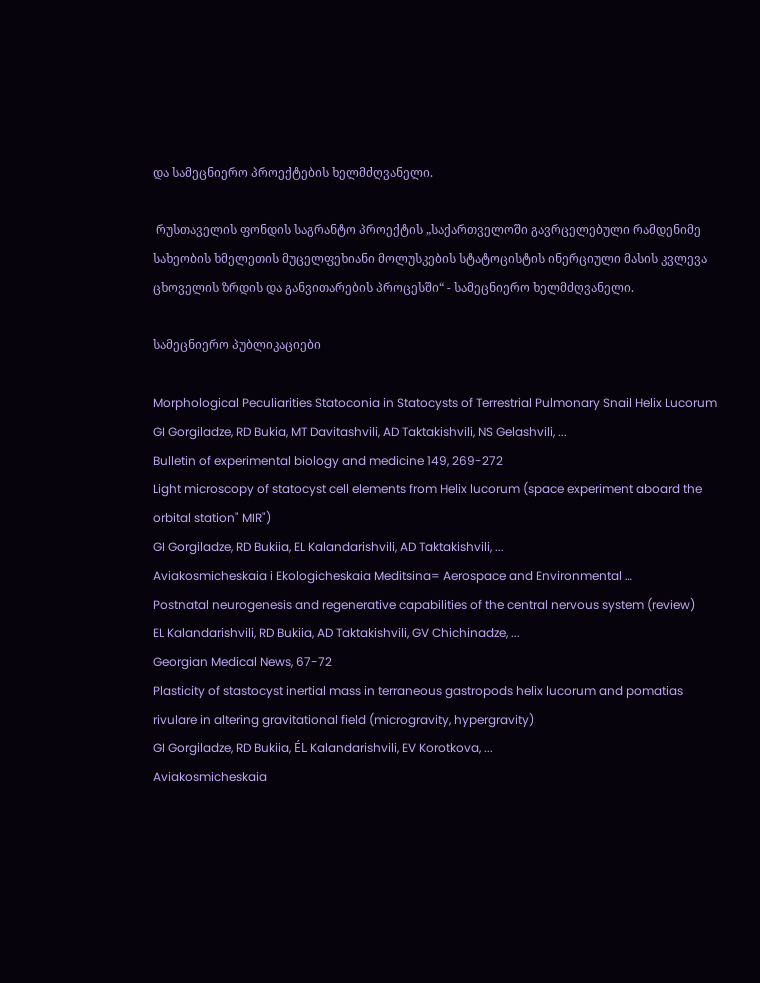და სამეცნიერო პროექტების ხელმძღვანელი.

 რუსთაველის ფონდის საგრანტო პროექტის „საქართველოში გავრცელებული რამდენიმე სახეობის ხმელეთის მუცელფეხიანი მოლუსკების სტატოცისტის ინერციული მასის კვლევა ცხოველის ზრდის და განვითარების პროცესში“ - სამეცნიერო ხელმძღვანელი.

სამეცნიერო პუბლიკაციები

Morphological Peculiarities Statoconia in Statocysts of Terrestrial Pulmonary Snail Helix Lucorum
GI Gorgiladze, RD Bukia, MT Davitashvili, AD Taktakishvili, NS Gelashvili, ...
Bulletin of experimental biology and medicine 149, 269-272
Light microscopy of statocyst cell elements from Helix lucorum (space experiment aboard the orbital station" MIR")
GI Gorgiladze, RD Bukiia, EL Kalandarishvili, AD Taktakishvili, ...
Aviakosmicheskaia i Ekologicheskaia Meditsina= Aerospace and Environmental …
Postnatal neurogenesis and regenerative capabilities of the central nervous system (review)
EL Kalandarishvili, RD Bukiia, AD Taktakishvili, GV Chichinadze, ...
Georgian Medical News, 67-72
Plasticity of stastocyst inertial mass in terraneous gastropods helix lucorum and pomatias rivulare in altering gravitational field (microgravity, hypergravity)
GI Gorgiladze, RD Bukiia, ÉL Kalandarishvili, EV Korotkova, ...
Aviakosmicheskaia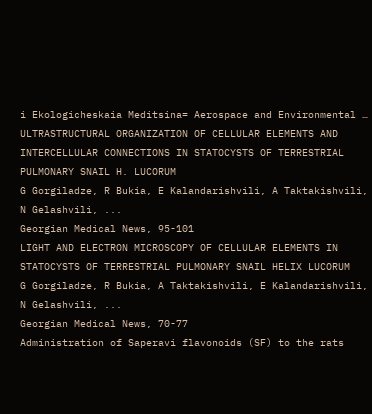i Ekologicheskaia Meditsina= Aerospace and Environmental …
ULTRASTRUCTURAL ORGANIZATION OF CELLULAR ELEMENTS AND INTERCELLULAR CONNECTIONS IN STATOCYSTS OF TERRESTRIAL PULMONARY SNAIL H. LUCORUM
G Gorgiladze, R Bukia, E Kalandarishvili, A Taktakishvili, N Gelashvili, ...
Georgian Medical News, 95-101
LIGHT AND ELECTRON MICROSCOPY OF CELLULAR ELEMENTS IN STATOCYSTS OF TERRESTRIAL PULMONARY SNAIL HELIX LUCORUM
G Gorgiladze, R Bukia, A Taktakishvili, E Kalandarishvili, N Gelashvili, ...
Georgian Medical News, 70-77
Administration of Saperavi flavonoids (SF) to the rats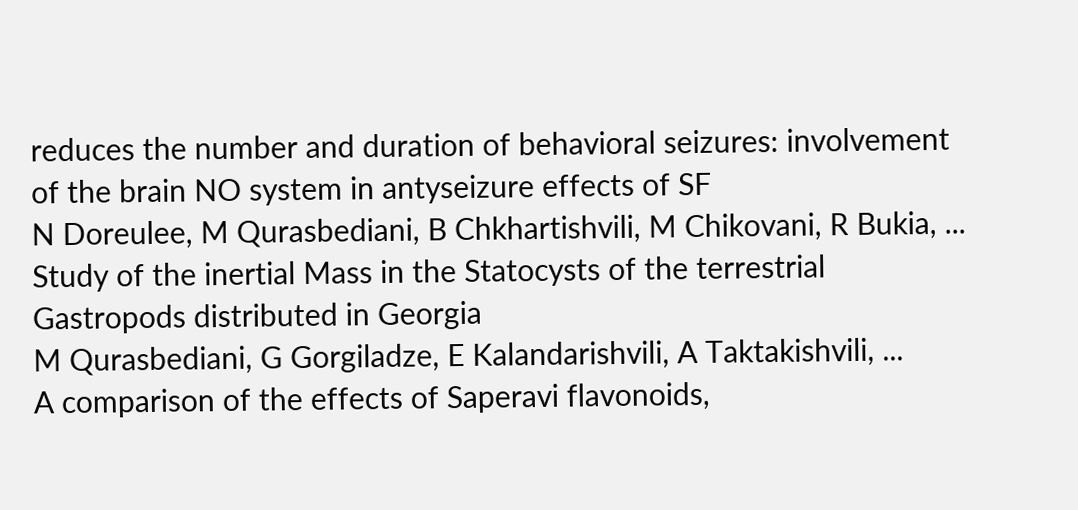reduces the number and duration of behavioral seizures: involvement of the brain NO system in antyseizure effects of SF
N Doreulee, M Qurasbediani, B Chkhartishvili, M Chikovani, R Bukia, ...
Study of the inertial Mass in the Statocysts of the terrestrial Gastropods distributed in Georgia
M Qurasbediani, G Gorgiladze, E Kalandarishvili, A Taktakishvili, ...
A comparison of the effects of Saperavi flavonoids,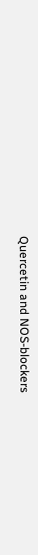Quercetin and NOS-blockers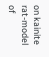on kainite rat-model of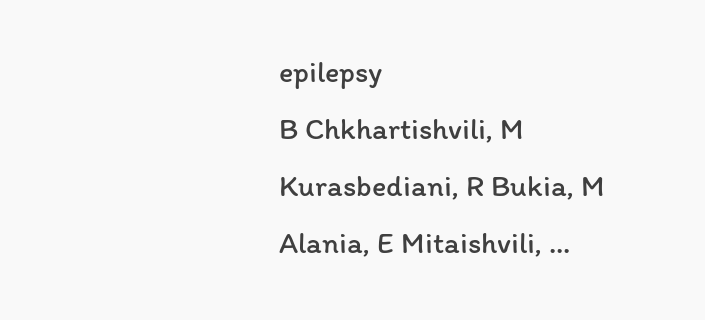epilepsy
B Chkhartishvili, M Kurasbediani, R Bukia, M Alania, E Mitaishvili, ...